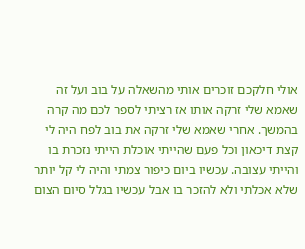אולי חלקכם זוכרים אותי מהשאלה על בוב ועל זה שאמא שלי זרקה אותו אז רציתי לספר לכם מה קרה בהמשך. אחרי שאמא שלי זרקה את בוב לפח היה לי קצת דיכאון וכל פעם שהייתי אוכלת הייתי נזכרת בו והייתי עצובה. עכשיו ביום כיפור צמתי והיה לי קל יותר שלא אכלתי ולא להזכר בו אבל עכשיו בגלל סיום הצום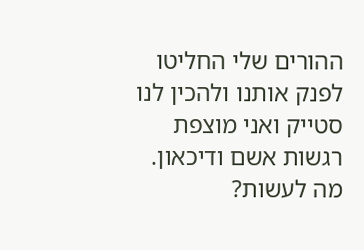ההורים שלי החליטו לפנק אותנו ולהכין לנו סטייק ואני מוצפת רגשות אשם ודיכאון. מה לעשות?